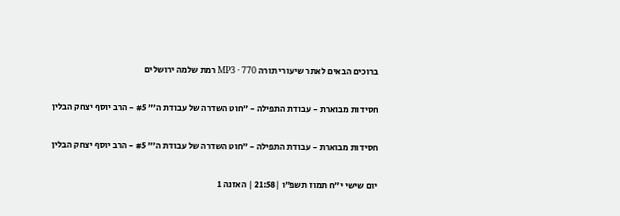ברוכים הבאים לאתר שיעורי תורה MP3 · 770 רמת שלמה ירושלים

חסידות מבוארת - עבודת התפילה - ״חוט השדרה של עבודת ה׳״ #5 - הרב יוסף יצחק הבלין

חסידות מבוארת - עבודת התפילה - ״חוט השדרה של עבודת ה׳״ #5 - הרב יוסף יצחק הבלין

יום שישי י״ח תמוז תשפ״ו |21:58 | האזנה 1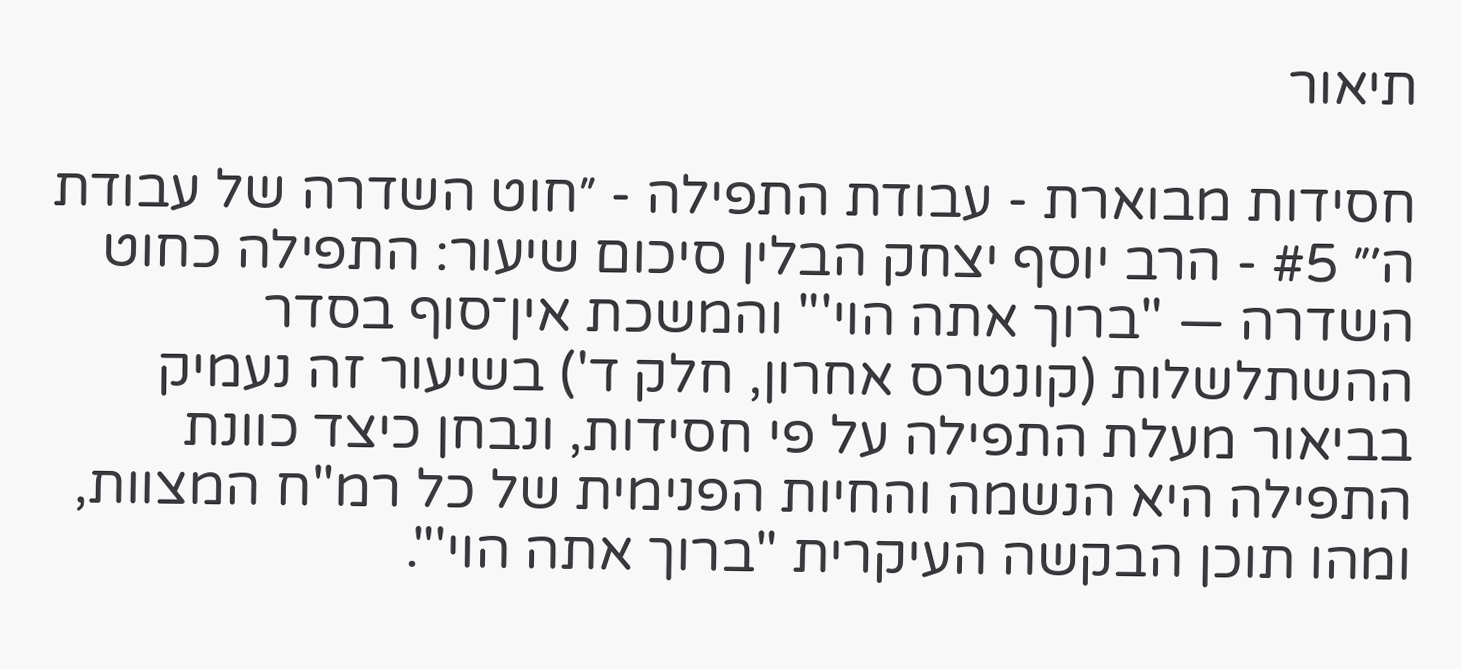תיאור

חסידות מבוארת - עבודת התפילה - ״חוט השדרה של עבודת ה׳״ #5 - הרב יוסף יצחק הבלין סיכום שיעור: התפילה כחוט השדרה — "ברוך אתה הוי'" והמשכת אין־סוף בסדר ההשתלשלות (קונטרס אחרון, חלק ד') בשיעור זה נעמיק בביאור מעלת התפילה על פי חסידות, ונבחן כיצד כוונת התפילה היא הנשמה והחיות הפנימית של כל רמ"ח המצוות, ומהו תוכן הבקשה העיקרית "ברוך אתה הוי'".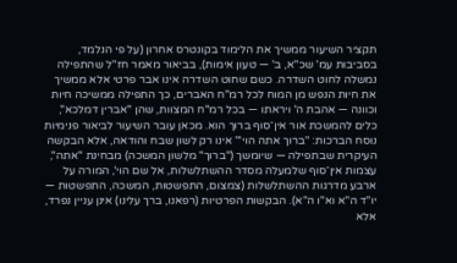תקציר השיעור ממשיך את הלימוד בקונטרס אחרון (על פי הנלמד, בסביבות עמ' שכ"א, ב' — טעון אימות), בביאור מאמר חז"ל שהתפילה נמשלה לחוט השדרה. כשם שחוט השדרה אינו אבר פרטי אלא ממשיך את חיות הנפש מן המוח לכל רמ"ח האברים, כך התפילה ממשיכה חיות וכוונה — אהבת ה' ויראתו — בכל רמ"ח המצוות, שהן "אברין דמלכא", כלים להמשכת אור אין־סוף ברוך הוא. מכאן עובר השיעור לביאור פנימיות נוסח הברכות: "ברוך אתה הוי'" אינו רק לשון שבח והודאה, אלא הבקשה העיקרית שבתפילה — שיומשך ("ברוך" מלשון המשכה) מבחינת "אתה", עצמות אין־סוף שלמעלה מסדר ההשתלשלות, אל שם הוי', המורה על ארבע מדרגות ההשתלשלות (צמצום, התפשטות, המשכה, התפשטות — יו"ד ה"א וא"ו ה"א). הבקשות הפרטיות (רפאנו, ברך עלינו) אינן עניין נפרד, אלא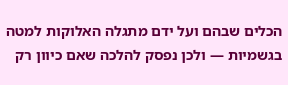הכלים שבהם ועל ידם מתגלה האלוקות למטה בגשמיות — ולכן נפסק להלכה שאם כיוון רק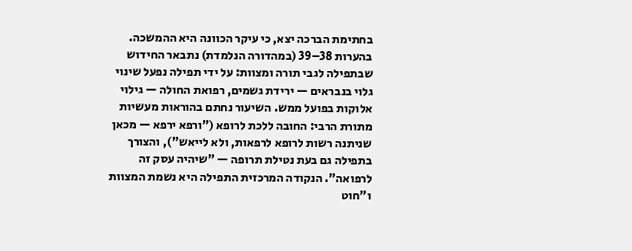בחתימת הברכה יצא, כי עיקר הכוונה היא ההמשכה. בהערות 38–39 (במהדורה הנלמדת) נתבאר החידוש שבתפילה לגבי תורה ומצוות: על ידי תפילה נפעל שינוי גלוי בנבראים — ירידת גשמים, רפואת החולה — גילוי אלוקות בפועל ממש. השיעור נחתם בהוראות מעשיות מתורת הרבי: החובה ללכת לרופא ("ורפא ירפא — מכאן שניתנה רשות לרופא לרפאות, ולא לייאש"), והצורך בתפילה גם בעת נטילת תרופה — "שיהיה עסק זה לרפואה". הנקודה המרכזית התפילה היא נשמת המצוות ו"חוט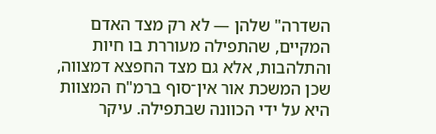השדרה" שלהן — לא רק מצד האדם המקיים, שהתפילה מעוררת בו חיות והתלהבות, אלא גם מצד החפצא דמצווה, שכן המשכת אור אין־סוף ברמ"ח המצוות היא על ידי הכוונה שבתפילה. עיקר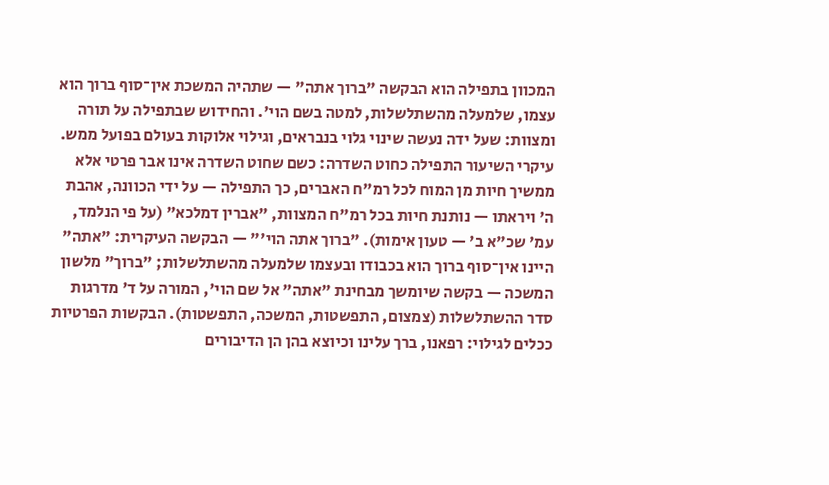המכוון בתפילה הוא הבקשה "ברוך אתה" — שתהיה המשכת אין־סוף ברוך הוא עצמו, שלמעלה מהשתלשלות, למטה בשם הוי'. והחידוש שבתפילה על תורה ומצוות: שעל ידה נעשה שינוי גלוי בנבראים, וגילוי אלוקות בעולם בפועל ממש. עיקרי השיעור התפילה כחוט השדרה: כשם שחוט השדרה אינו אבר פרטי אלא ממשיך חיות מן המוח לכל רמ"ח האברים, כך התפילה — על ידי הכוונה, אהבת ה' ויראתו — נותנת חיות בכל רמ"ח המצוות, "אברין דמלכא" (על פי הנלמד, עמ' שכ"א ב' — טעון אימות). "ברוך אתה הוי'" — הבקשה העיקרית: "אתה" היינו אין־סוף ברוך הוא בכבודו ובעצמו שלמעלה מהשתלשלות; "ברוך" מלשון המשכה — בקשה שיומשך מבחינת "אתה" אל שם הוי', המורה על ד' מדרגות סדר ההשתלשלות (צמצום, התפשטות, המשכה, התפשטות). הבקשות הפרטיות ככלים לגילוי: רפאנו, ברך עלינו וכיוצא בהן הן הדיבורים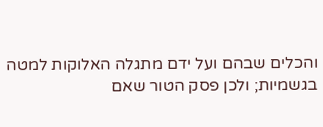והכלים שבהם ועל ידם מתגלה האלוקות למטה בגשמיות; ולכן פסק הטור שאם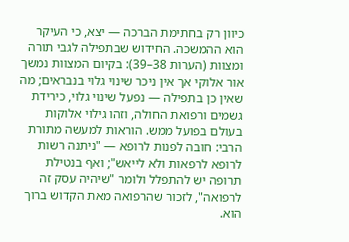כיוון רק בחתימת הברכה — יצא, כי העיקר הוא ההמשכה. החידוש שבתפילה לגבי תורה ומצוות (הערות 38–39): בקיום המצוות נמשך אור אלוקי אך אין ניכר שינוי גלוי בנבראים; מה שאין כן בתפילה — נפעל שינוי גלוי, כירידת גשמים ורפואת החולה, וזהו גילוי אלוקות בעולם בפועל ממש. הוראות למעשה מתורת הרבי: חובה לפנות לרופא — "ניתנה רשות לרופא לרפאות ולא לייאש"; ואף בנטילת תרופה יש להתפלל ולומר "שיהיה עסק זה לרפואה", לזכור שהרפואה מאת הקדוש ברוך הוא.